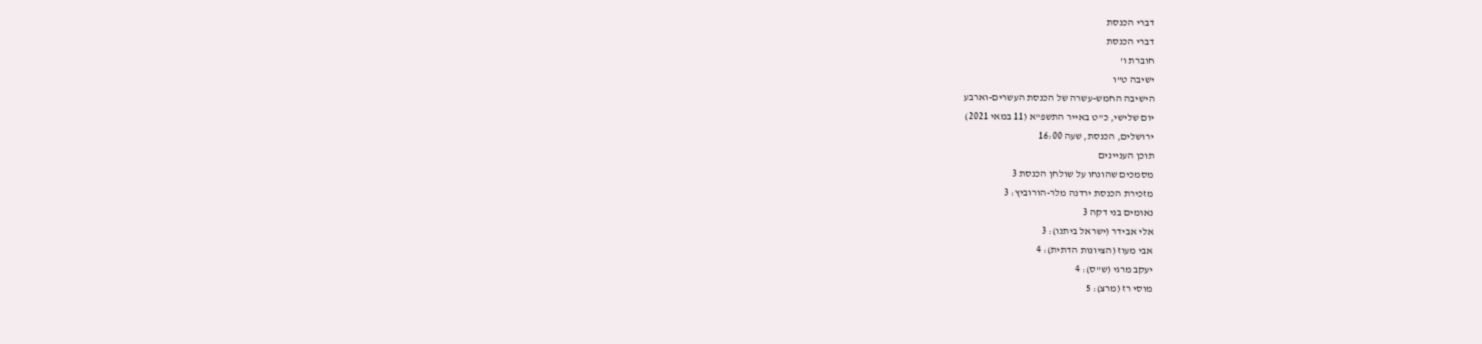דברי הכנסת
דברי הכנסת
חוברת ו'
ישיבה ט"ו
הישיבה החמש-עשרה של הכנסת העשרים-וארבע
יום שלישי, כ"ט באייר התשפ"א (11 במאי 2021)
ירושלים, הכנסת, שעה 16:00
תוכן העניינים
מסמכים שהונחו על שולחן הכנסת 3
מזכירת הכנסת ירדנה מלר-הורוביץ: 3
נאומים בני דקה 3
אלי אבידר (ישראל ביתנו): 3
אבי מעוז (הציונות הדתית): 4
יעקב מרגי (ש"ס): 4
מוסי רז (מרצ): 5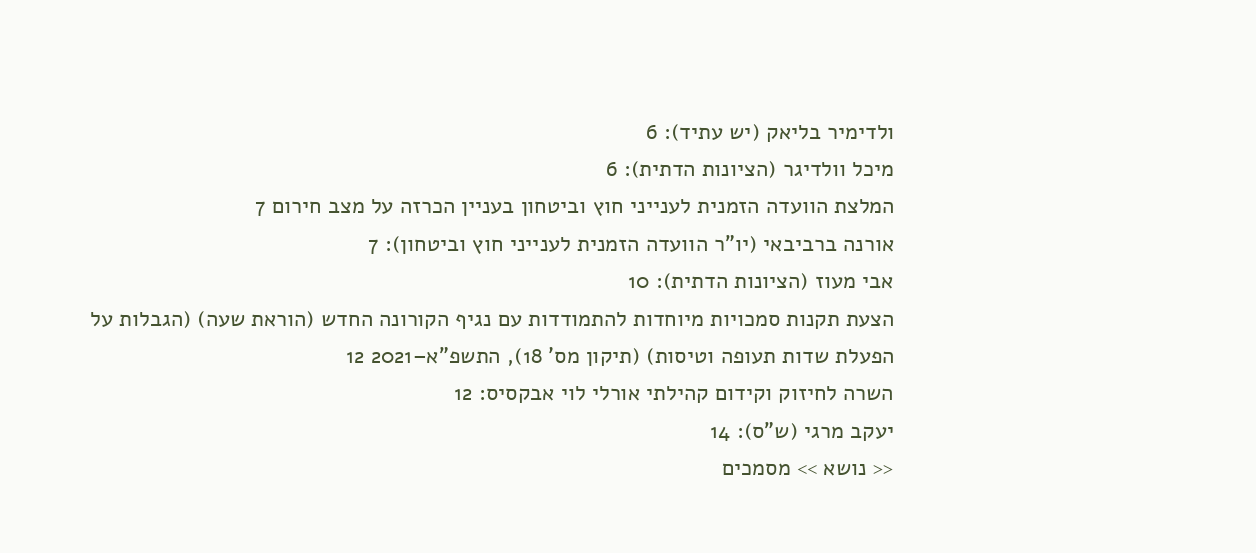ולדימיר בליאק (יש עתיד): 6
מיכל וולדיגר (הציונות הדתית): 6
המלצת הוועדה הזמנית לענייני חוץ וביטחון בעניין הכרזה על מצב חירום 7
אורנה ברביבאי (יו"ר הוועדה הזמנית לענייני חוץ וביטחון): 7
אבי מעוז (הציונות הדתית): 10
הצעת תקנות סמכויות מיוחדות להתמודדות עם נגיף הקורונה החדש (הוראת שעה) (הגבלות על הפעלת שדות תעופה וטיסות) (תיקון מס' 18), התשפ"א–2021 12
השרה לחיזוק וקידום קהילתי אורלי לוי אבקסיס: 12
יעקב מרגי (ש"ס): 14
<< נושא >> מסמכים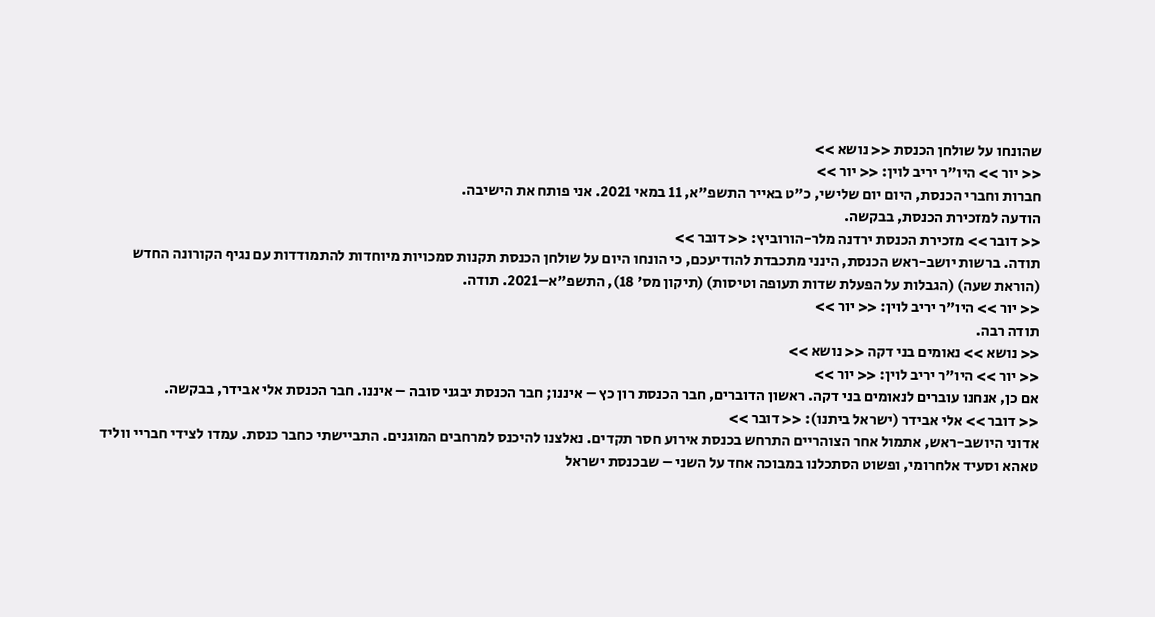שהונחו על שולחן הכנסת << נושא >>
<< יור >> היו"ר יריב לוין: << יור >>
חברות וחברי הכנסת, היום יום שלישי, כ"ט באייר התשפ"א, 11 במאי 2021. אני פותח את הישיבה.
הודעה למזכירת הכנסת, בבקשה.
<< דובר >> מזכירת הכנסת ירדנה מלר-הורוביץ: << דובר >>
תודה. ברשות יושב-ראש הכנסת, הינני מתכבדת להודיעכם, כי הונחו היום על שולחן הכנסת תקנות סמכויות מיוחדות להתמודדות עם נגיף הקורונה החדש (הוראת שעה) (הגבלות על הפעלת שדות תעופה וטיסות) (תיקון מס' 18), התשפ"א–2021. תודה.
<< יור >> היו"ר יריב לוין: << יור >>
תודה רבה.
<< נושא >> נאומים בני דקה << נושא >>
<< יור >> היו"ר יריב לוין: << יור >>
אם כן, אנחנו עוברים לנאומים בני דקה. ראשון הדוברים, חבר הכנסת רון כץ – איננו; חבר הכנסת יבגני סובה – איננו. חבר הכנסת אלי אבידר, בבקשה.
<< דובר >> אלי אבידר (ישראל ביתנו): << דובר >>
אדוני היושב-ראש, אתמול אחר הצוהריים התרחש בכנסת אירוע חסר תקדים. נאלצנו להיכנס למרחבים המוגנים. התביישתי כחבר כנסת. עמדו לצידי חבריי ווליד טאהא וסעיד אלחרומי, ופשוט הסתכלנו במבוכה אחד על השני – שבכנסת ישראל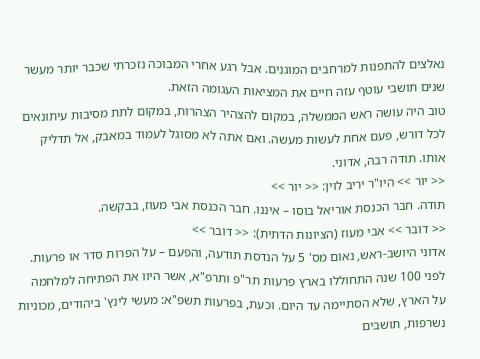נאלצים להתפנות למרחבים המוגנים. אבל רגע אחרי המבוכה נזכרתי שכבר יותר מעשר שנים תושבי עוטף עזה חיים את המציאות העגומה הזאת.
טוב היה עושה ראש הממשלה, במקום להצהיר הצהרות, במקום לתת מסיבות עיתונאים לכל דורש, פעם אחת לעשות מעשה. ואם אתה לא מסוגל לעמוד במאבק, אל תדליק אותו. תודה רבה, אדוני.
<< יור >> היו"ר יריב לוין: << יור >>
תודה. חבר הכנסת אוריאל בוסו – איננו. חבר הכנסת אבי מעוז, בבקשה.
<< דובר >> אבי מעוז (הציונות הדתית): << דובר >>
אדוני היושב-ראש, נאום מס' 5 על הנדסת תודעה, והפעם – על הפרות סדר או פרעות. לפני 100 שנה התחוללו בארץ פרעות תר"פ ותרפ"א, אשר היוו את הפתיחה למלחמה על הארץ, שלא הסתיימה עד היום. וכעת, בפרעות תשפ"א: מעשי לינץ' ביהודים, מכוניות נשרפות, תושבים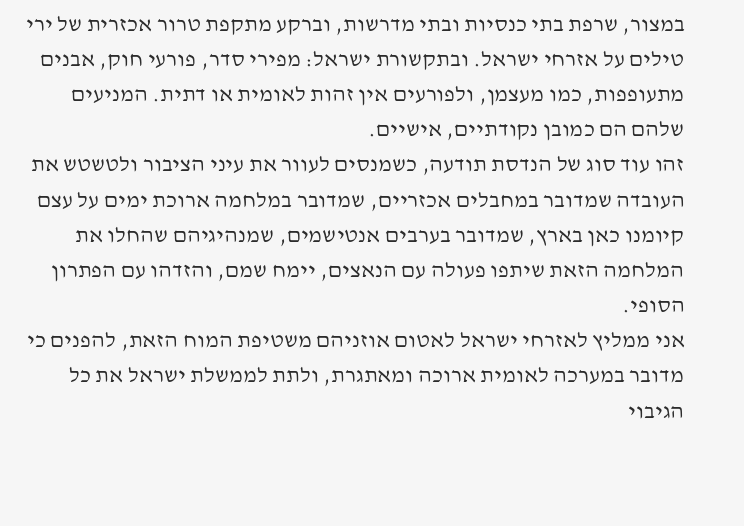במצור, שרפת בתי כנסיות ובתי מדרשות, וברקע מתקפת טרור אכזרית של ירי טילים על אזרחי ישראל. ובתקשורת ישראל: מפירי סדר, פורעי חוק, אבנים מתעופפות, כמו מעצמן, ולפורעים אין זהות לאומית או דתית. המניעים שלהם הם כמובן נקודתיים, אישיים.
זהו עוד סוג של הנדסת תודעה, כשמנסים לעוור את עיני הציבור ולטשטש את העובדה שמדובר במחבלים אכזריים, שמדובר במלחמה ארוכת ימים על עצם קיומנו כאן בארץ, שמדובר בערבים אנטישמים, שמנהיגיהם שהחלו את המלחמה הזאת שיתפו פעולה עם הנאצים, יימח שמם, והזדהו עם הפתרון הסופי.
אני ממליץ לאזרחי ישראל לאטום אוזניהם משטיפת המוח הזאת, להפנים כי מדובר במערכה לאומית ארוכה ומאתגרת, ולתת לממשלת ישראל את כל הגיבוי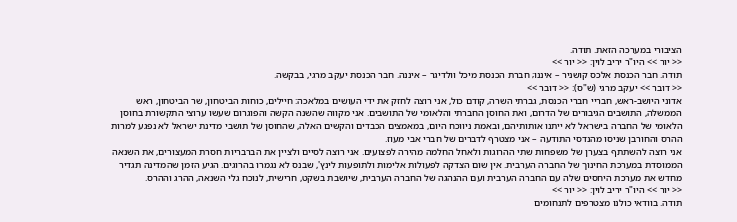הציבורי במערכה הזאת. תודה.
<< יור >> היו"ר יריב לוין: << יור >>
תודה. חבר הכנסת אלכס קושניר – איננו; חברת הכנסת מיכל וולדיגר – איננה. חבר הכנסת יעקב מרגי, בבקשה.
<< דובר >> יעקב מרגי (ש"ס): << דובר >>
אדוני היושב-ראש, חבריי חברי הכנסת, גברתי השרה, קודם כול, אני רוצה לחזק את ידי העושים במלאכה: חיילים, כוחות הביטחון, שר הביטחון, ראש הממשלה, התושבים הגיבורים של הדרום, ואת החוסן החברתי והלאומי של התושבים. אני מקווה שהשנה הקשה והפוגרום שעשו ערוצי התקשורת בחוסן הלאומי של החברה בישראל לא ייתנו אותותיהם, ובאמת ניווכח היום, במאמצים הכבדים והקשים האלה, שהחוסן של תושבי מדינת ישראל לא נפגע למרות ההרס והחורבן שניסו מהנדסי התודעה – אני מצטרף לדברים של חברי אבי מעוז.
אני רוצה להשתתף בצערן של משפחות שתי ההרוגות ולאחל החלמה מהירה לפצועים. אני רוצה לסיים ולציין את הברבריות חסרת המעצורים, את השנאה הממוסדת במערכת החינוך של החברה הערבית. אין שום הצדקה לפעולות אלימות ולתופעות לינץ', שבנס לא נגמרו בהרוגים. הגיע הזמן שהמדינה תגדיר מחדש את מערכת היחסים שלה עם החברה הערבית ועם ההנהגה של החברה הערבית, שיושבת בשקט, חרישית, לנוכח גלי השנאה, ההרג וההרס.
<< יור >> היו"ר יריב לוין: << יור >>
תודה. בוודאי כולנו מצטרפים לתנחומים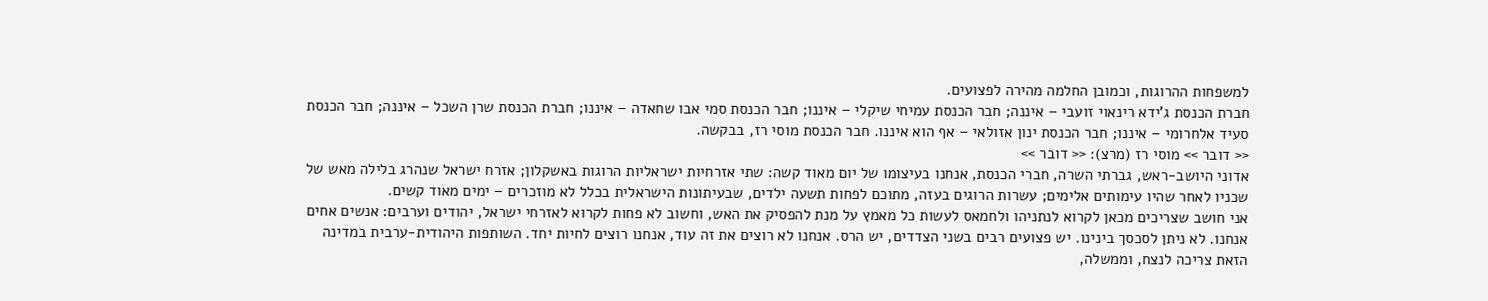למשפחות ההרוגות, וכמובן החלמה מהירה לפצועים.
חברת הכנסת ג'ידא רינאוי זועבי – איננה; חבר הכנסת עמיחי שיקלי – איננו; חבר הכנסת סמי אבו שחאדה – איננו; חברת הכנסת שרן השכל – איננה; חבר הכנסת סעיד אלחרומי – איננו; חבר הכנסת ינון אזולאי – אף הוא איננו. חבר הכנסת מוסי רז, בבקשה.
<< דובר >> מוסי רז (מרצ): << דובר >>
אדוני היושב-ראש, גברתי השרה, חברי הכנסת, אנחנו בעיצומו של יום מאוד קשה: שתי אזרחיות ישראליות הרוגות באשקלון; אזרח ישראל שנהרג בלילה מאש של שכניו לאחר שהיו עימותים אלימים; עשרות הרוגים בעזה, מתוכם לפחות תשעה ילדים, שבעיתונות הישראלית בכלל לא מוזכרים – ימים מאוד קשים.
אני חושב שצריכים מכאן לקרוא לנתניהו ולחמאס לעשות כל מאמץ על מנת להפסיק את האש, וחשוב לא פחות לקרוא לאזרחי ישראל, יהודים וערבים: אנשים אחים אנחנו. לא ניתן לסכסך בינינו. יש פצועים רבים בשני הצדדים, יש הרס. אנחנו לא רוצים את זה עוד, אנחנו רוצים לחיות יחד. השותפות היהודית-ערבית במדינה הזאת צריכה לנצח, וממשלה,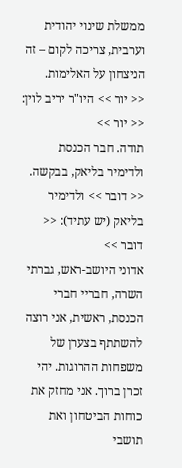ממשלת שינוי יהודית וערבית, צריכה לקום – זה הניצחון על האלימות.
<< יור >> היו"ר יריב לוין: << יור >>
תודה. חבר הכנסת ולדימיר בליאק, בבקשה.
<< דובר >> ולדימיר בליאק (יש עתיד): << דובר >>
אדוני היושב-ראש, גברתי השרה, חבריי חברי הכנסת, ראשית, אני רוצה להשתתף בצערן של משפחות ההרוגות. יהי זכרן ברוך. אני מחזק את כוחות הביטחון ואת תושבי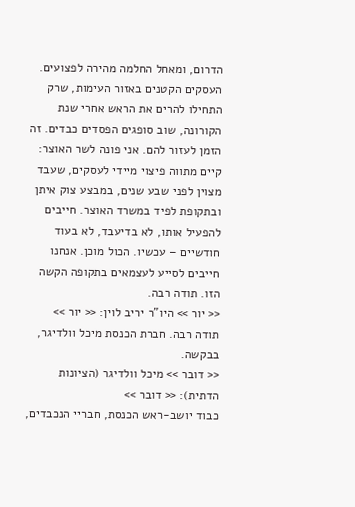הדרום, ומאחל החלמה מהירה לפצועים.
העסקים הקטנים באזור העימות, שרק התחילו להרים את הראש אחרי שנת הקורונה, שוב סופגים הפסדים כבדים. זה הזמן לעזור להם. אני פונה לשר האוצר: קיים מתווה פיצוי מיידי לעסקים, שעבד מצוין לפני שבע שנים, במבצע צוק איתן ובתקופת לפיד במשרד האוצר. חייבים להפעיל אותו, לא בדיעבד, לא בעוד חודשיים – עכשיו. הכול מוכן. אנחנו חייבים לסייע לעצמאים בתקופה הקשה הזו. תודה רבה.
<< יור >> היו"ר יריב לוין: << יור >>
תודה רבה. חברת הכנסת מיכל וולדיגר, בבקשה.
<< דובר >> מיכל וולדיגר (הציונות הדתית): << דובר >>
כבוד יושב-ראש הכנסת, חבריי הנכבדים,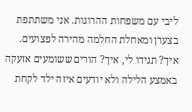ליבי עם משפחות ההרוגות. אני משתתפת בצערן ומאחלת החלמה מהירה לפצועים.
איך? תגידו לי, איך? הורים ששומעים אזעקה באמצע הלילה ולא יודעים איזה ילד לקחת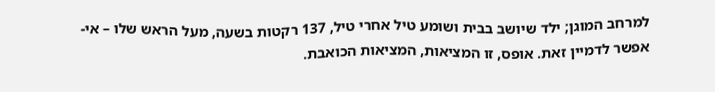למרחב המוגן; ילד שיושב בבית ושומע טיל אחרי טיל, 137 רקטות בשעה, מעל הראש שלו – אי-אפשר לדמיין זאת. אופס, זו המציאות, המציאות הכואבת.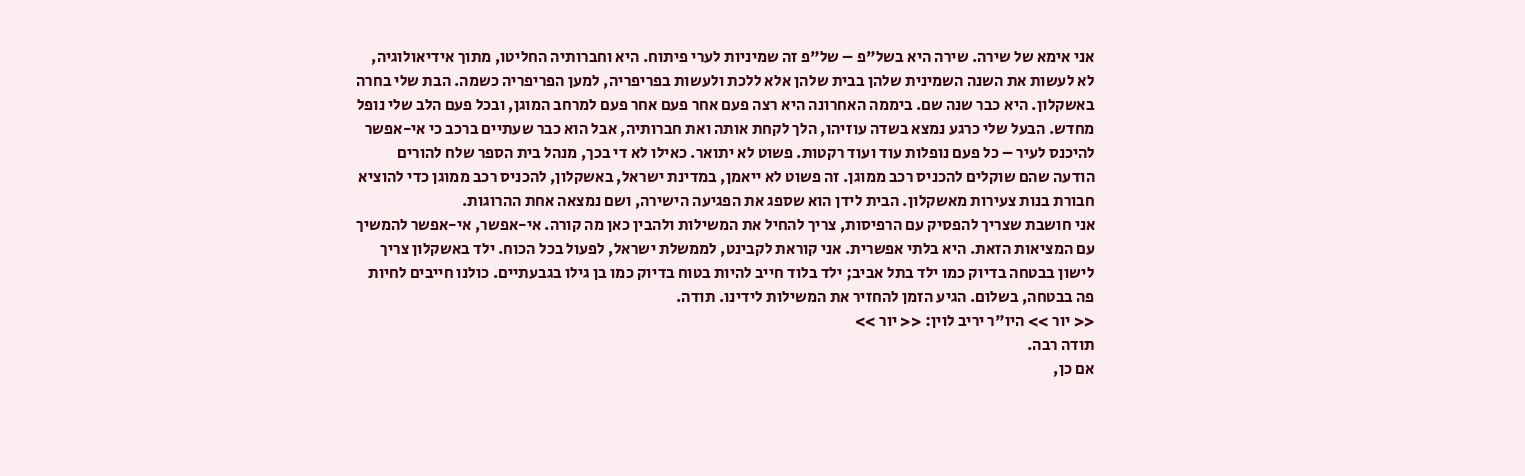אני אימא של שירה. שירה היא בשל"פ – של"פ זה שמיניות לערי פיתוח. היא וחברותיה החליטו, מתוך אידיאולוגיה, לא לעשות את השנה השמינית שלהן בבית שלהן אלא ללכת ולעשות בפריפריה, למען הפריפריה כשמה. הבת שלי בחרה באשקלון. היא כבר שנה שם. ביממה האחרונה היא רצה פעם אחר פעם אחר פעם למרחב המוגן, ובכל פעם הלב שלי נופל מחדש. הבעל שלי כרגע נמצא בשדה עוזיהו, הלך לקחת אותה ואת חברותיה, אבל הוא כבר שעתיים ברכב כי אי-אפשר להיכנס לעיר – כל פעם נופלות עוד ועוד רקטות. פשוט לא יתואר. כאילו לא די בכך, מנהל בית הספר שלח להורים הודעה שהם שוקלים להכניס רכב ממוגן. זה פשוט לא ייאמן, במדינת ישראל, באשקלון, להכניס רכב ממוגן כדי להוציא חבורת בנות צעירות מאשקלון. הבית לידן הוא שספג את הפגיעה הישירה, ושם נמצאה אחת ההרוגות.
אני חושבת שצריך להפסיק עם הרפיסות, צריך להחיל את המשילות ולהבין כאן מה קורה. אי-אפשר, אי-אפשר להמשיך עם המציאות הזאת. היא בלתי אפשרית. אני קוראת לקבינט, לממשלת ישראל, לפעול בכל הכוח. ילד באשקלון צריך לישון בבטחה בדיוק כמו ילד בתל אביב; ילד בלוד חייב להיות בטוח בדיוק כמו בן גילו בגבעתיים. כולנו חייבים לחיות פה בבטחה, בשלום. הגיע הזמן להחזיר את המשילות לידינו. תודה.
<< יור >> היו"ר יריב לוין: << יור >>
תודה רבה.
אם כן,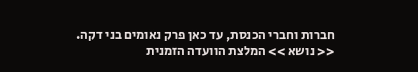חברות וחברי הכנסת, עד כאן פרק נאומים בני דקה.
<< נושא >> המלצת הוועדה הזמנית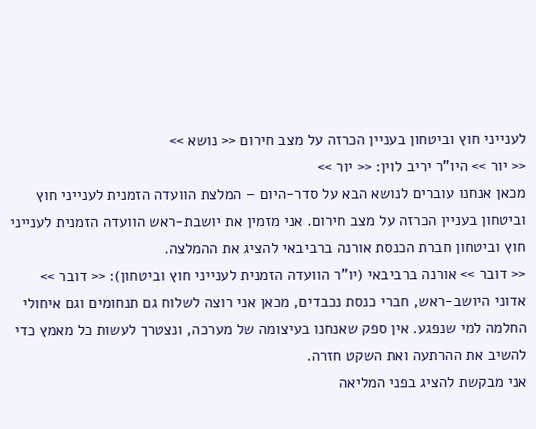לענייני חוץ וביטחון בעניין הכרזה על מצב חירום << נושא >>
<< יור >> היו"ר יריב לוין: << יור >>
מכאן אנחנו עוברים לנושא הבא על סדר-היום – המלצת הוועדה הזמנית לענייני חוץ וביטחון בעניין הכרזה על מצב חירום. אני מזמין את יושבת-ראש הוועדה הזמנית לענייני חוץ וביטחון חברת הכנסת אורנה ברביבאי להציג את ההמלצה.
<< דובר >> אורנה ברביבאי (יו"ר הוועדה הזמנית לענייני חוץ וביטחון): << דובר >>
אדוני היושב-ראש, חברי כנסת נכבדים, מכאן אני רוצה לשלוח גם תנחומים וגם איחולי החלמה למי שנפגע. אין ספק שאנחנו בעיצומה של מערכה, ונצטרך לעשות כל מאמץ כדי להשיב את ההרתעה ואת השקט חזרה.
אני מבקשת להציג בפני המליאה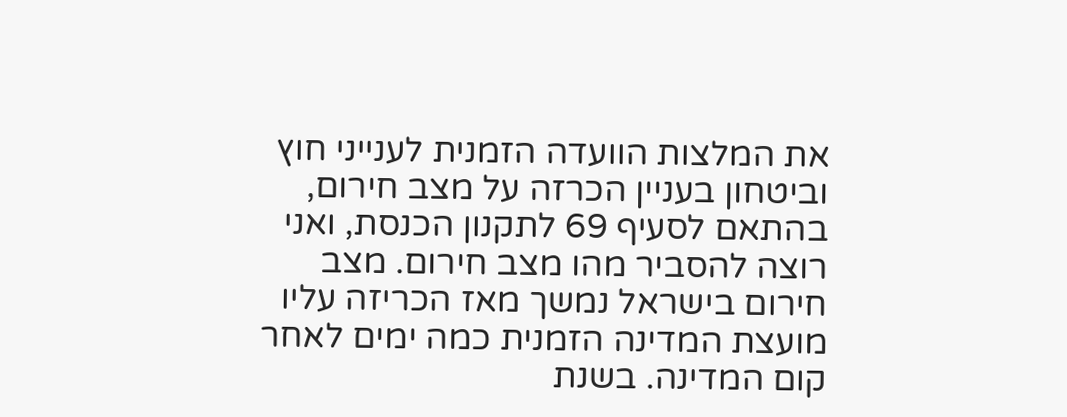את המלצות הוועדה הזמנית לענייני חוץ וביטחון בעניין הכרזה על מצב חירום, בהתאם לסעיף 69 לתקנון הכנסת, ואני רוצה להסביר מהו מצב חירום. מצב חירום בישראל נמשך מאז הכריזה עליו מועצת המדינה הזמנית כמה ימים לאחר קום המדינה. בשנת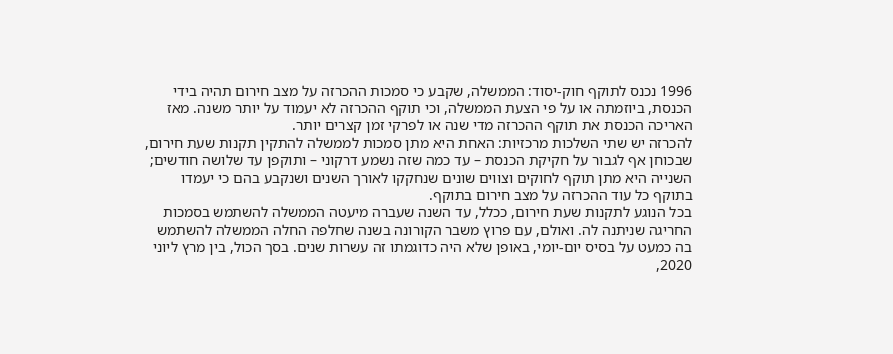1996 נכנס לתוקף חוק-יסוד: הממשלה, שקבע כי סמכות ההכרזה על מצב חירום תהיה בידי הכנסת, ביוזמתה או על פי הצעת הממשלה, וכי תוקף ההכרזה לא יעמוד על יותר משנה. מאז האריכה הכנסת את תוקף ההכרזה מדי שנה או לפרקי זמן קצרים יותר.
להכרזה יש שתי השלכות מרכזיות: האחת היא מתן סמכות לממשלה להתקין תקנות שעת חירום, שבכוחן אף לגבור על חקיקת הכנסת – עד כמה שזה נשמע דרקוני – ותוקפן עד שלושה חודשים; השנייה היא מתן תוקף לחוקים וצווים שונים שנחקקו לאורך השנים ושנקבע בהם כי יעמדו בתוקף כל עוד ההכרזה על מצב חירום בתוקף.
בכל הנוגע לתקנות שעת חירום, ככלל, עד השנה שעברה מיעטה הממשלה להשתמש בסמכות החריגה שניתנה לה. ואולם, עם פרוץ משבר הקורונה בשנה שחלפה החלה הממשלה להשתמש בה כמעט על בסיס יום-יומי, באופן שלא היה כדוגמתו זה עשרות שנים. בסך הכול, בין מרץ ליוני 2020,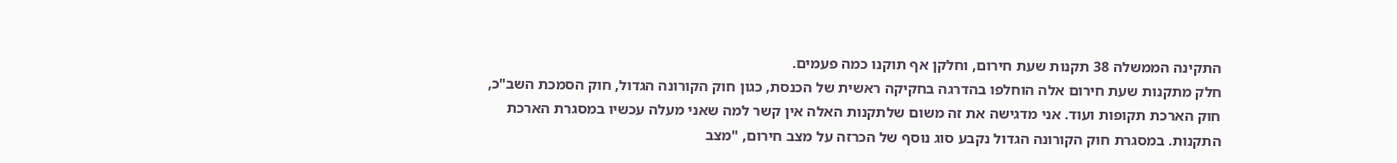התקינה הממשלה 38 תקנות שעת חירום, וחלקן אף תוקנו כמה פעמים.
חלק מתקנות שעת חירום אלה הוחלפו בהדרגה בחקיקה ראשית של הכנסת, כגון חוק הקורונה הגדול, חוק הסמכת השב"כ, חוק הארכת תקופות ועוד. אני מדגישה את זה משום שלתקנות האלה אין קשר למה שאני מעלה עכשיו במסגרת הארכת התקנות. במסגרת חוק הקורונה הגדול נקבע סוג נוסף של הכרזה על מצב חירום, "מצב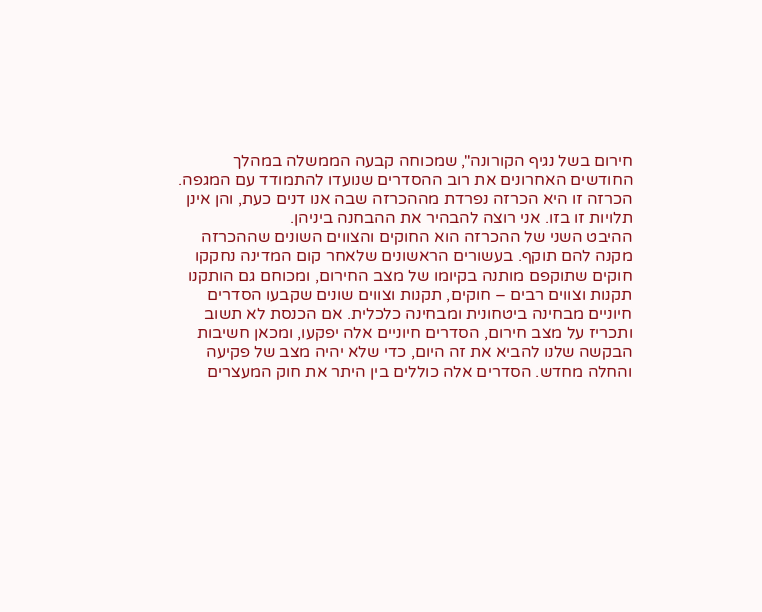חירום בשל נגיף הקורונה", שמכוחה קבעה הממשלה במהלך החודשים האחרונים את רוב ההסדרים שנועדו להתמודד עם המגפה. הכרזה זו היא הכרזה נפרדת מההכרזה שבה אנו דנים כעת, והן אינן תלויות זו בזו. אני רוצה להבהיר את ההבחנה ביניהן.
ההיבט השני של ההכרזה הוא החוקים והצווים השונים שההכרזה מקנה להם תוקף. בעשורים הראשונים שלאחר קום המדינה נחקקו חוקים שתוקפם מותנה בקיומו של מצב החירום, ומכוחם גם הותקנו תקנות וצווים רבים – חוקים, תקנות וצווים שונים שקבעו הסדרים חיוניים מבחינה ביטחונית ומבחינה כלכלית. אם הכנסת לא תשוב ותכריז על מצב חירום, הסדרים חיוניים אלה יפקעו, ומכאן חשיבות הבקשה שלנו להביא את זה היום, כדי שלא יהיה מצב של פקיעה והחלה מחדש. הסדרים אלה כוללים בין היתר את חוק המעצרים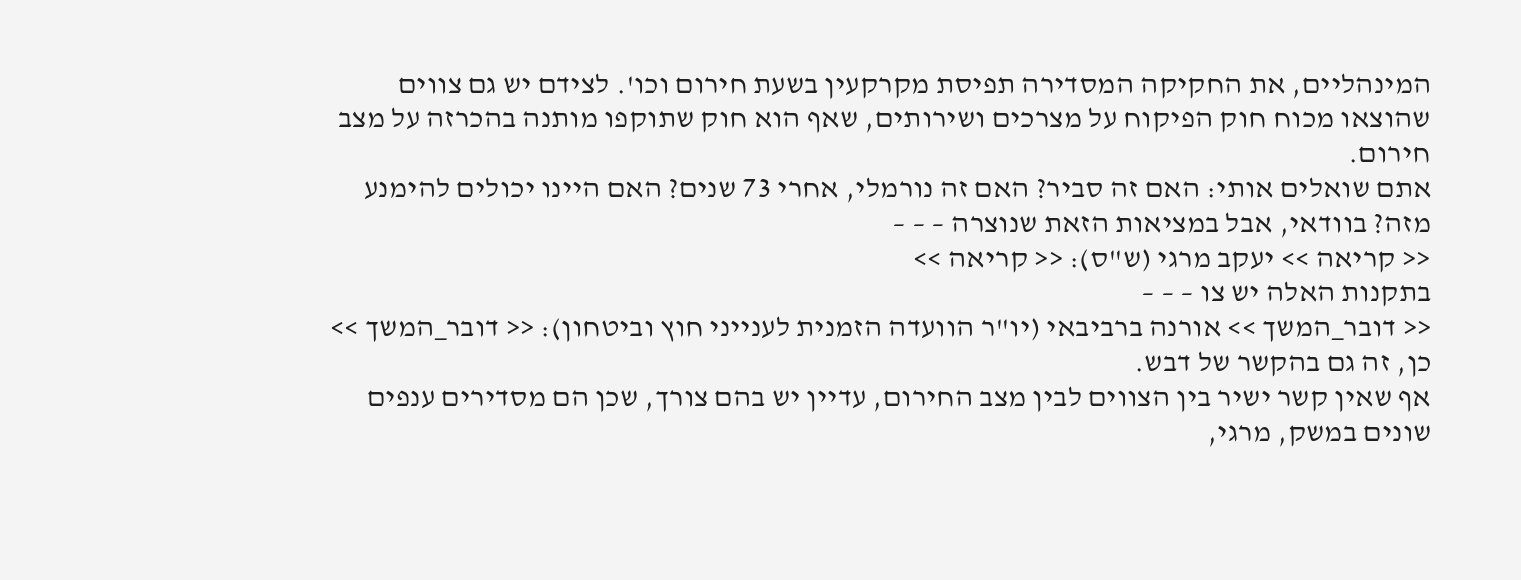המינהליים, את החקיקה המסדירה תפיסת מקרקעין בשעת חירום וכו'. לצידם יש גם צווים שהוצאו מכוח חוק הפיקוח על מצרכים ושירותים, שאף הוא חוק שתוקפו מותנה בהכרזה על מצב חירום.
אתם שואלים אותי: האם זה סביר? האם זה נורמלי, אחרי 73 שנים? האם היינו יכולים להימנע מזה? בוודאי, אבל במציאות הזאת שנוצרה – – –
<< קריאה >> יעקב מרגי (ש"ס): << קריאה >>
בתקנות האלה יש צו – – –
<< דובר_המשך >> אורנה ברביבאי (יו"ר הוועדה הזמנית לענייני חוץ וביטחון): << דובר_המשך >>
כן, זה גם בהקשר של דבש.
אף שאין קשר ישיר בין הצווים לבין מצב החירום, עדיין יש בהם צורך, שכן הם מסדירים ענפים שונים במשק, מרגי,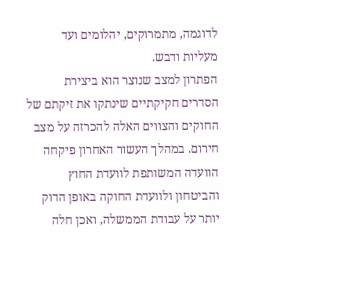לדוגמה, מתמרוקים, יהלומים ועד מעליות ודבש.
הפתרון למצב שנוצר הוא ביצירת הסדרים חקיקתיים שינתקו את זיקתם של החוקים והצווים האלה להכרזה על מצב חירום. במהלך העשור האחרון פיקחה הוועדה המשותפת לוועדת החוץ והביטחון ולוועדת החוקה באופן הדוק יותר על עבודת הממשלה, ואכן חלה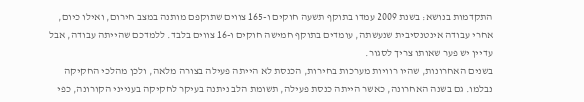התקדמות בנושא: בשנת 2009 עמדו בתוקף תשעה חוקים ו-165 צווים שתוקפם מותנה במצב חירום, ואילו כיום, אחרי עבודה אינטנסיבית שנעשתה, עומדים בתוקף חמישה חוקים ו-16 צווים בלבד. ללמדכם שהייתה עבודה, אבל עדיין יש פער שאותו צריך לסגור.
בשנים האחרונות, שהיו רוויות מערכות בחירות, הכנסת לא הייתה פעילה בצורה מלאה, ולכן מהלכי החקיקה נבלמו. גם בשנה האחרונה, כאשר הייתה כנסת פעילה, תשומת הלב ניתנה בעיקר לחקיקה בענייני הקורונה, כפי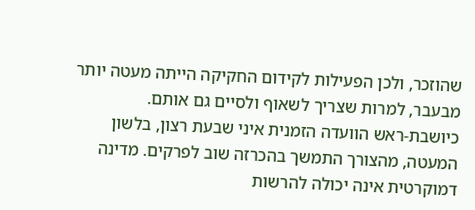שהוזכר, ולכן הפעילות לקידום החקיקה הייתה מעטה יותר מבעבר, למרות שצריך לשאוף ולסיים גם אותם.
כיושבת-ראש הוועדה הזמנית איני שבעת רצון, בלשון המעטה, מהצורך התמשך בהכרזה שוב לפרקים. מדינה דמוקרטית אינה יכולה להרשות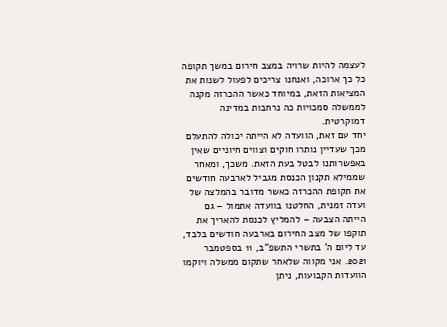לעצמה להיות שרויה במצב חירום במשך תקופה כל כך ארוכה, ואנחנו צריכים לפעול לשנות את המציאות הזאת, במיוחד כאשר ההכרזה מקנה לממשלה סמכויות כה נרחבות במדינה דמוקרטית.
יחד עם זאת, הוועדה לא הייתה יכולה להתעלם מכך שעדיין נותרו חוקים וצווים חיוניים שאין באפשרותנו לבטל בעת הזאת. משכך, ומאחר שממילא תקנון הכנסת מגביל לארבעה חודשים את תקופת ההכרזה כאשר מדובר בהמלצה של ועדה זמנית, החלטנו בוועדה אתמול – גם הייתה הצבעה – להמליץ לכנסת להאריך את תוקפו של מצב החירום בארבעה חודשים בלבד, עד ליום ה' בתשרי התשפ"ב, 11 בספטמבר 2021. אני מקווה שלאחר שתקום ממשלה ויוקמו הוועדות הקבועות, ניתן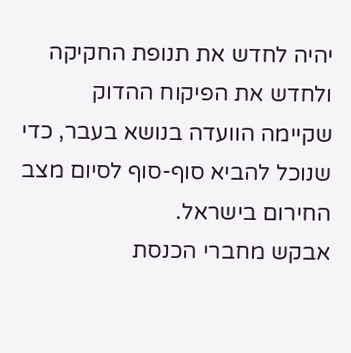יהיה לחדש את תנופת החקיקה ולחדש את הפיקוח ההדוק שקיימה הוועדה בנושא בעבר, כדי שנוכל להביא סוף-סוף לסיום מצב החירום בישראל.
אבקש מחברי הכנסת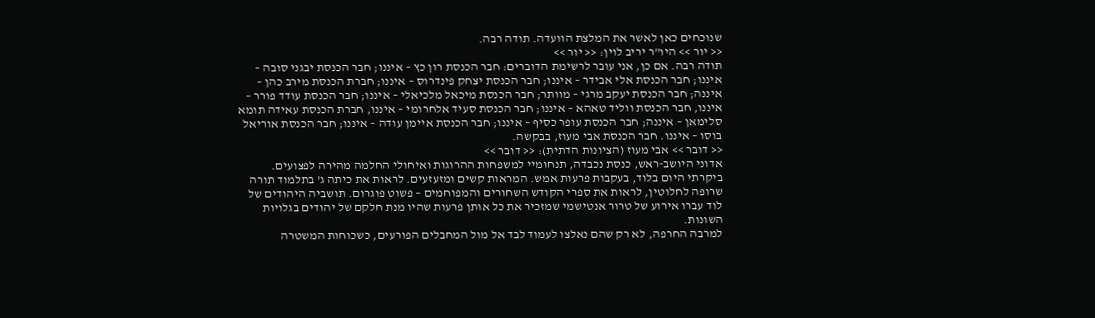שנוכחים כאן לאשר את המלצת הוועדה. תודה רבה.
<< יור >> היו"ר יריב לוין: << יור >>
תודה רבה. אם כן, אני עובר לרשימת הדוברים: חבר הכנסת רון כץ – איננו; חבר הכנסת יבגני סובה – איננו; חבר הכנסת אלי אבידר – איננו; חבר הכנסת יצחק פינדרוס – איננו; חברת הכנסת מירב כהן – איננה; חבר הכנסת יעקב מרגי – מוותר; חבר הכנסת מיכאל מלכיאלי – איננו; חבר הכנסת עודד פורר – איננו, חבר הכנסת ווליד טאהא – איננו; חבר הכנסת סעיד אלחרומי – איננו, חברת הכנסת עאידה תומא סלימאן – איננה; חבר הכנסת עופר כסיף – איננו; חבר הכנסת איימן עודה – איננו; חבר הכנסת אוריאל בוסו – איננו. חבר הכנסת אבי מעוז, בבקשה.
<< דובר >> אבי מעוז (הציונות הדתית): << דובר >>
אדוני היושב-ראש, כנסת נכבדה, תנחומיי למשפחות ההרוגות ואיחולי החלמה מהירה לפצועים.
ביקרתי היום בלוד, בעקבות פרעות אמש. המראות קשים ומזעזעים. לראות את כיתה ג' בתלמוד תורה שרופה לחלוטין, לראות את ספרי הקודש השחורים והמפוחמים – פשוט פוגרום. תושביה היהודים של לוד עברו אירוע של טרור אנטישמי שמזכיר את כל אותן פרעות שהיו מנת חלקם של יהודים בגלויות השונות.
למרבה החרפה, לא רק שהם נאלצו לעמוד לבד אל מול המחבלים הפורעים, כשכוחות המשטרה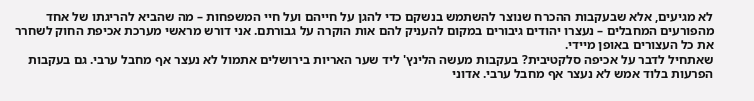לא מגיעים, אלא שבעקבות ההכרח שנוצר להשתמש בנשקם כדי להגן על חייהם ועל חיי המשפחות – מה שהביא להריגתו של אחד מהפורעים המחבלים – נעצרו יהודים גיבורים במקום להעניק להם אות הוקרה על גבורתם. אני דורש מראשי מערכת אכיפת החוק לשחרר את כל העצורים באופן מיידי.
שאתחיל לדבר על אכיפה סלקטיבית? בעקבות מעשה הלינץ' ליד שער האריות בירושלים אתמול לא נעצר אף מחבל ערבי. גם בעקבות הפרעות בלוד אמש לא נעצר אף מחבל ערבי. אדוני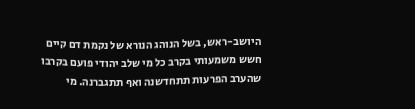היושב-ראש, בשל הנוהג הנורא של נקמת דם קיים חשש משמעותי בקרב כל מי שלב יהודי פועם בקרבו שהערב הפרעות תתחדשנה ואף תתגברנה. מי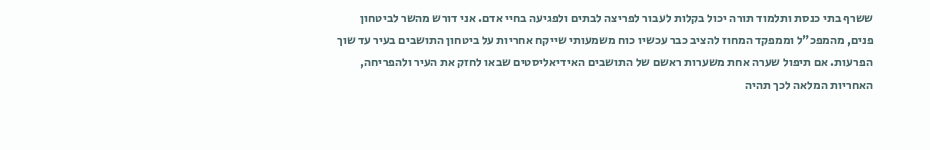ששרף בתי כנסת ותלמוד תורה יכול בקלות לעבור לפריצה לבתים ולפגיעה בחיי אדם. אני דורש מהשר לביטחון פנים, מהמפכ"ל וממפקד המחוז להציב כבר עכשיו כוח משמעותי שייקח אחריות על ביטחון התושבים בעיר עד שוך הפרעות. אם תיפול שערה אחת משערות ראשם של התושבים האידיאליסטים שבאו לחזק את העיר ולהפריחה, האחריות המלאה לכך תהיה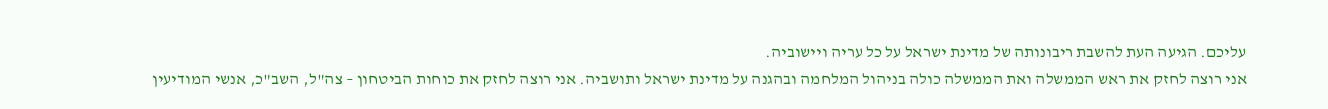עליכם. הגיעה העת להשבת ריבונותה של מדינת ישראל על כל עריה ויישוביה.
אני רוצה לחזק את ראש הממשלה ואת הממשלה כולה בניהול המלחמה ובהגנה על מדינת ישראל ותושביה. אני רוצה לחזק את כוחות הביטחון – צה"ל, השב"כ, אנשי המודיעין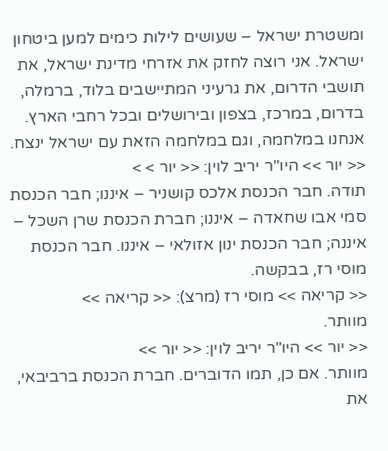ומשטרת ישראל – שעושים לילות כימים למען ביטחון ישראל. אני רוצה לחזק את אזרחי מדינת ישראל, את תושבי הדרום, את גרעיני המתיישבים בלוד, ברמלה, בדרום, במרכז, בצפון ובירושלים ובכל רחבי הארץ. אנחנו במלחמה, וגם במלחמה הזאת עם ישראל ינצח.
<< יור >> היו"ר יריב לוין: << יור > >
תודה. חבר הכנסת אלכס קושניר – איננו; חבר הכנסת סמי אבו שחאדה – איננו; חברת הכנסת שרן השכל – איננה; חבר הכנסת ינון אזולאי – איננו. חבר הכנסת מוסי רז, בבקשה.
<< קריאה >> מוסי רז (מרצ): << קריאה >>
מוותר.
<< יור >> היו"ר יריב לוין: << יור >>
מוותר. אם כן, תמו הדוברים. חברת הכנסת ברביבאי, את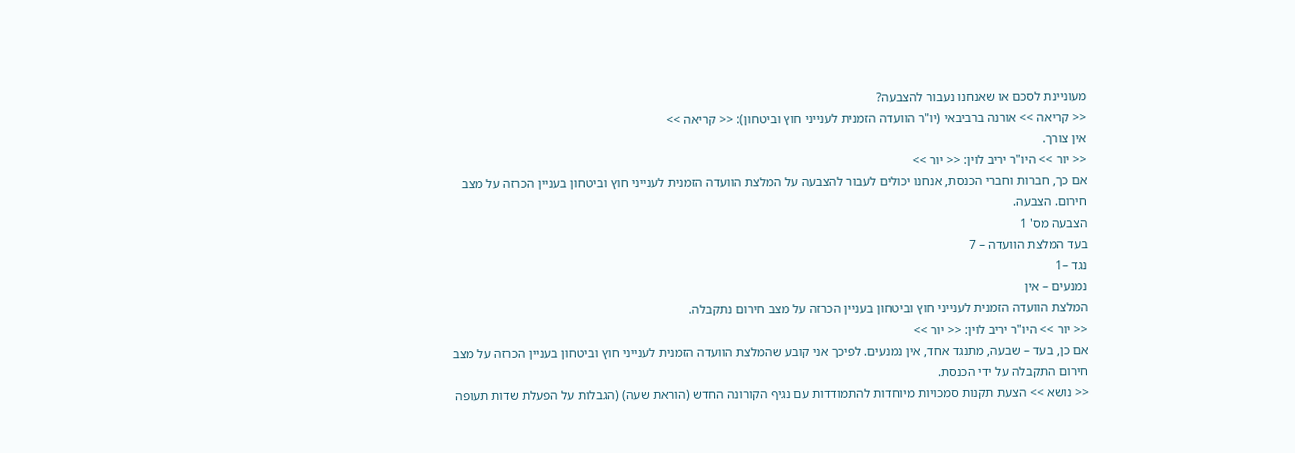מעוניינת לסכם או שאנחנו נעבור להצבעה?
<< קריאה >> אורנה ברביבאי (יו"ר הוועדה הזמנית לענייני חוץ וביטחון): << קריאה >>
אין צורך.
<< יור >> היו"ר יריב לוין: << יור >>
אם כך, חברות וחברי הכנסת, אנחנו יכולים לעבור להצבעה על המלצת הוועדה הזמנית לענייני חוץ וביטחון בעניין הכרזה על מצב חירום. הצבעה.
הצבעה מס' 1
בעד המלצת הוועדה – 7
נגד –1
נמנעים – אין
המלצת הוועדה הזמנית לענייני חוץ וביטחון בעניין הכרזה על מצב חירום נתקבלה.
<< יור >> היו"ר יריב לוין: << יור >>
אם כן, בעד – שבעה, מתנגד אחד, אין נמנעים. לפיכך אני קובע שהמלצת הוועדה הזמנית לענייני חוץ וביטחון בעניין הכרזה על מצב חירום התקבלה על ידי הכנסת.
<< נושא >> הצעת תקנות סמכויות מיוחדות להתמודדות עם נגיף הקורונה החדש (הוראת שעה) (הגבלות על הפעלת שדות תעופה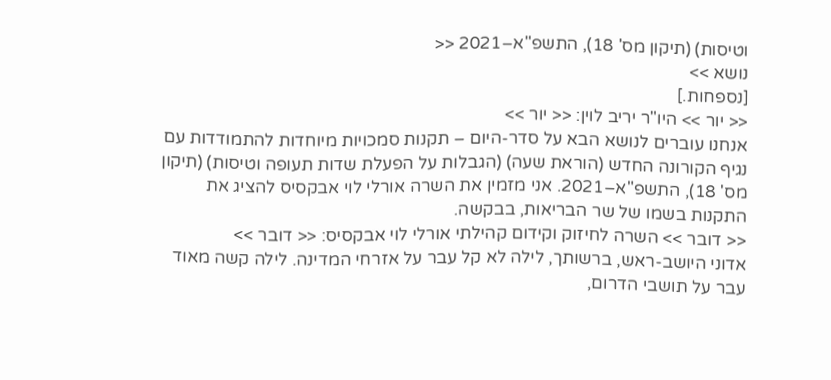וטיסות) (תיקון מס' 18), התשפ"א–2021 <<
נושא >>
[נספחות.]
<< יור >> היו"ר יריב לוין: << יור >>
אנחנו עוברים לנושא הבא על סדר-היום – תקנות סמכויות מיוחדות להתמודדות עם נגיף הקורונה החדש (הוראת שעה) (הגבלות על הפעלת שדות תעופה וטיסות) (תיקון מס' 18), התשפ"א–2021. אני מזמין את השרה אורלי לוי אבקסיס להציג את התקנות בשמו של שר הבריאות, בבקשה.
<< דובר >> השרה לחיזוק וקידום קהילתי אורלי לוי אבקסיס: << דובר >>
אדוני היושב-ראש, ברשותך, לילה לא קל עבר על אזרחי המדינה. לילה קשה מאוד עבר על תושבי הדרום,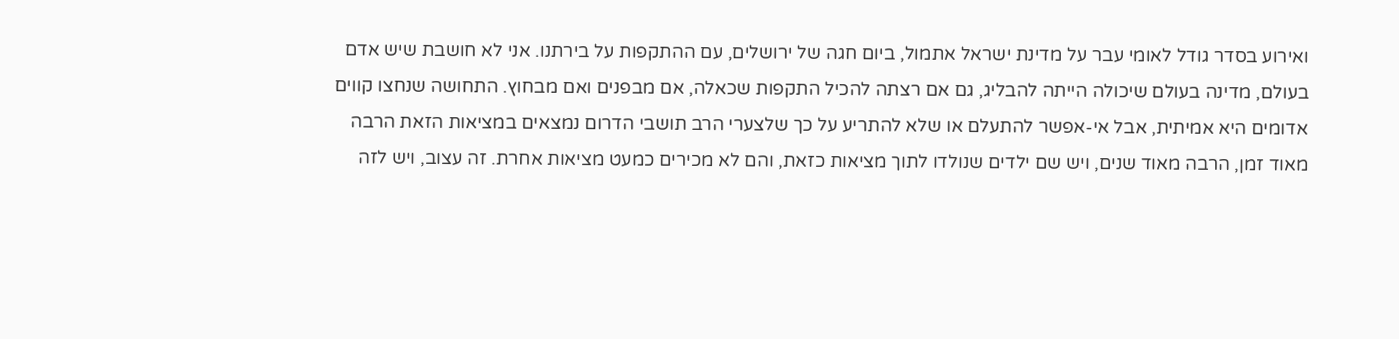ואירוע בסדר גודל לאומי עבר על מדינת ישראל אתמול, ביום חגה של ירושלים, עם ההתקפות על בירתנו. אני לא חושבת שיש אדם בעולם, מדינה בעולם שיכולה הייתה להבליג, גם אם רצתה להכיל התקפות שכאלה, אם מבפנים ואם מבחוץ. התחושה שנחצו קווים אדומים היא אמיתית, אבל אי-אפשר להתעלם או שלא להתריע על כך שלצערי הרב תושבי הדרום נמצאים במציאות הזאת הרבה מאוד זמן, הרבה מאוד שנים, ויש שם ילדים שנולדו לתוך מציאות כזאת, והם לא מכירים כמעט מציאות אחרת. זה עצוב, ויש לזה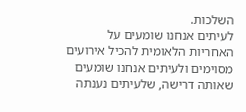השלכות.
לעיתים אנחנו שומעים על האחריות הלאומית להכיל אירועים מסוימים ולעיתים אנחנו שומעים שאותה דרישה, שלעיתים נענתה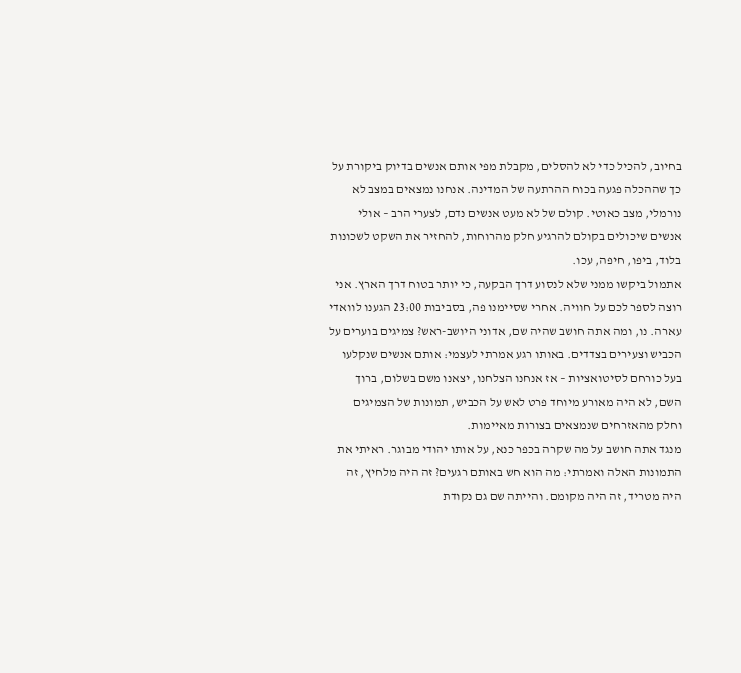בחיוב, להכיל כדי לא להסלים, מקבלת מפי אותם אנשים בדיוק ביקורת על כך שההכלה פגעה בכוח ההרתעה של המדינה. אנחנו נמצאים במצב לא נורמלי, מצב כאוטי. קולם של לא מעט אנשים נדם, לצערי הרב – אולי אנשים שיכולים בקולם להרגיע חלק מהרוחות, להחזיר את השקט לשכונות בלוד, ביפו, חיפה, עכו.
אתמול ביקשו ממני שלא לנסוע דרך הבקעה, כי יותר בטוח דרך הארץ. אני רוצה לספר לכם על חוויה. אחרי שסיימנו פה, בסביבות 23:00 הגענו לוואדי עארה. נו, ומה אתה חושב שהיה שם, אדוני היושב-ראש? צמיגים בוערים על הכביש וצעירים בצדדים. באותו רגע אמרתי לעצמי: אותם אנשים שנקלעו בעל כורחם לסיטואציות – אז אנחנו הצלחנו, יצאנו משם בשלום, ברוך השם, לא היה מאורע מיוחד פרט לאש על הכביש, תמונות של הצמיגים וחלק מהאזרחים שנמצאים בצורות מאיימות.
מנגד אתה חושב על מה שקרה בכפר כנא, על אותו יהודי מבוגר. ראיתי את התמונות האלה ואמרתי: מה הוא חש באותם רגעים? זה היה מלחיץ, זה היה מטריד, זה היה מקומם. והייתה שם גם נקודת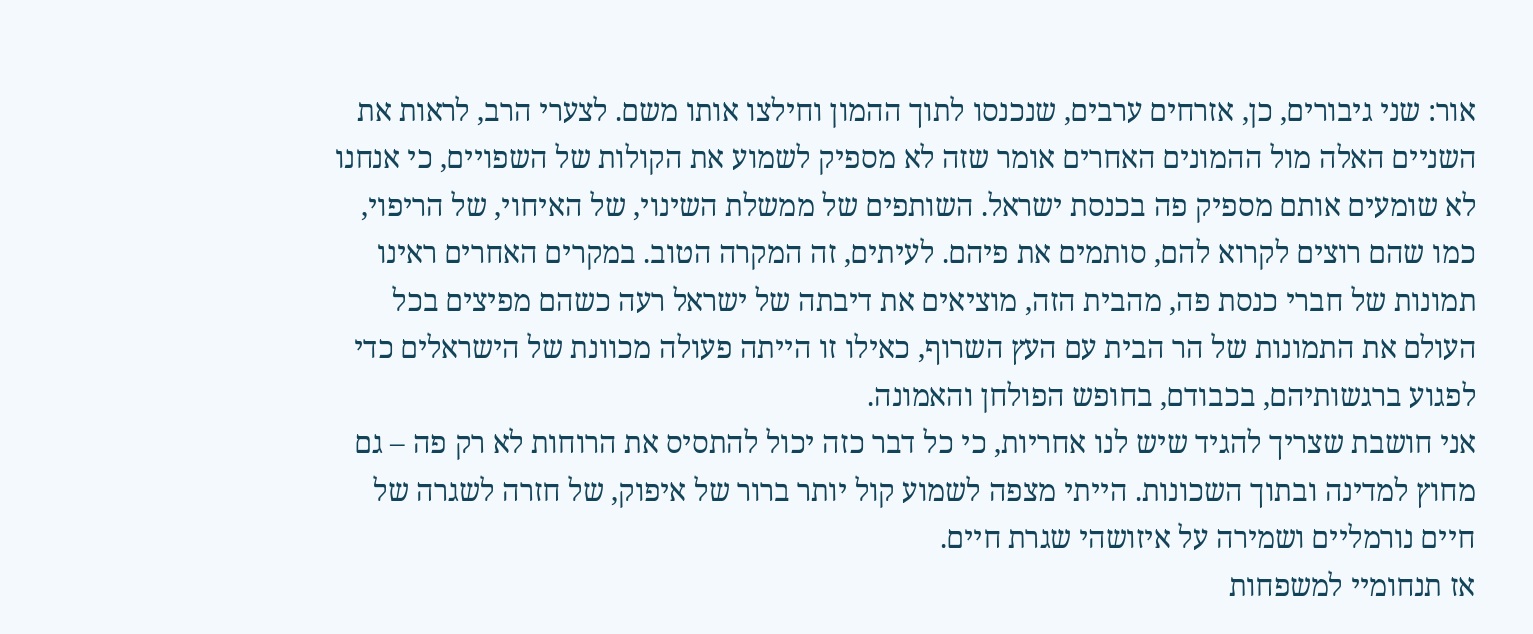אור: שני גיבורים, כן, אזרחים ערבים, שנכנסו לתוך ההמון וחילצו אותו משם. לצערי הרב, לראות את השניים האלה מול ההמונים האחרים אומר שזה לא מספיק לשמוע את הקולות של השפויים, כי אנחנו לא שומעים אותם מספיק פה בכנסת ישראל. השותפים של ממשלת השינוי, של האיחוי, של הריפוי, כמו שהם רוצים לקרוא להם, סותמים את פיהם. לעיתים, זה המקרה הטוב. במקרים האחרים ראינו תמונות של חברי כנסת פה, מהבית הזה, מוציאים את דיבתה של ישראל רעה כשהם מפיצים בכל העולם את התמונות של הר הבית עם העץ השרוף, כאילו זו הייתה פעולה מכוונת של הישראלים כדי לפגוע ברגשותיהם, בכבודם, בחופש הפולחן והאמונה.
אני חושבת שצריך להגיד שיש לנו אחריות, כי כל דבר כזה יכול להתסיס את הרוחות לא רק פה – גם מחוץ למדינה ובתוך השכונות. הייתי מצפה לשמוע קול יותר ברור של איפוק, של חזרה לשגרה של חיים נורמליים ושמירה על איזושהי שגרת חיים.
אז תנחומיי למשפחות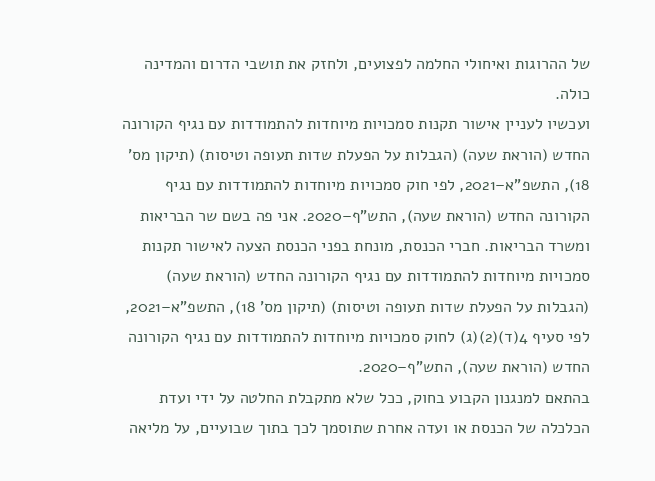של ההרוגות ואיחולי החלמה לפצועים, ולחזק את תושבי הדרום והמדינה כולה.
ועכשיו לעניין אישור תקנות סמכויות מיוחדות להתמודדות עם נגיף הקורונה החדש (הוראת שעה) (הגבלות על הפעלת שדות תעופה וטיסות) (תיקון מס' 18), התשפ"א–2021, לפי חוק סמכויות מיוחדות להתמודדות עם נגיף הקורונה החדש (הוראת שעה), התש"ף–2020. אני פה בשם שר הבריאות ומשרד הבריאות. חברי הכנסת, מונחת בפני הכנסת הצעה לאישור תקנות סמכויות מיוחדות להתמודדות עם נגיף הקורונה החדש (הוראת שעה) (הגבלות על הפעלת שדות תעופה וטיסות) (תיקון מס' 18), התשפ"א–2021, לפי סעיף 4(ד)(2)(ג) לחוק סמכויות מיוחדות להתמודדות עם נגיף הקורונה החדש (הוראת שעה), התש"ף–2020.
בהתאם למנגנון הקבוע בחוק, ככל שלא מתקבלת החלטה על ידי ועדת הכלכלה של הכנסת או ועדה אחרת שתוסמך לכך בתוך שבועיים, על מליאה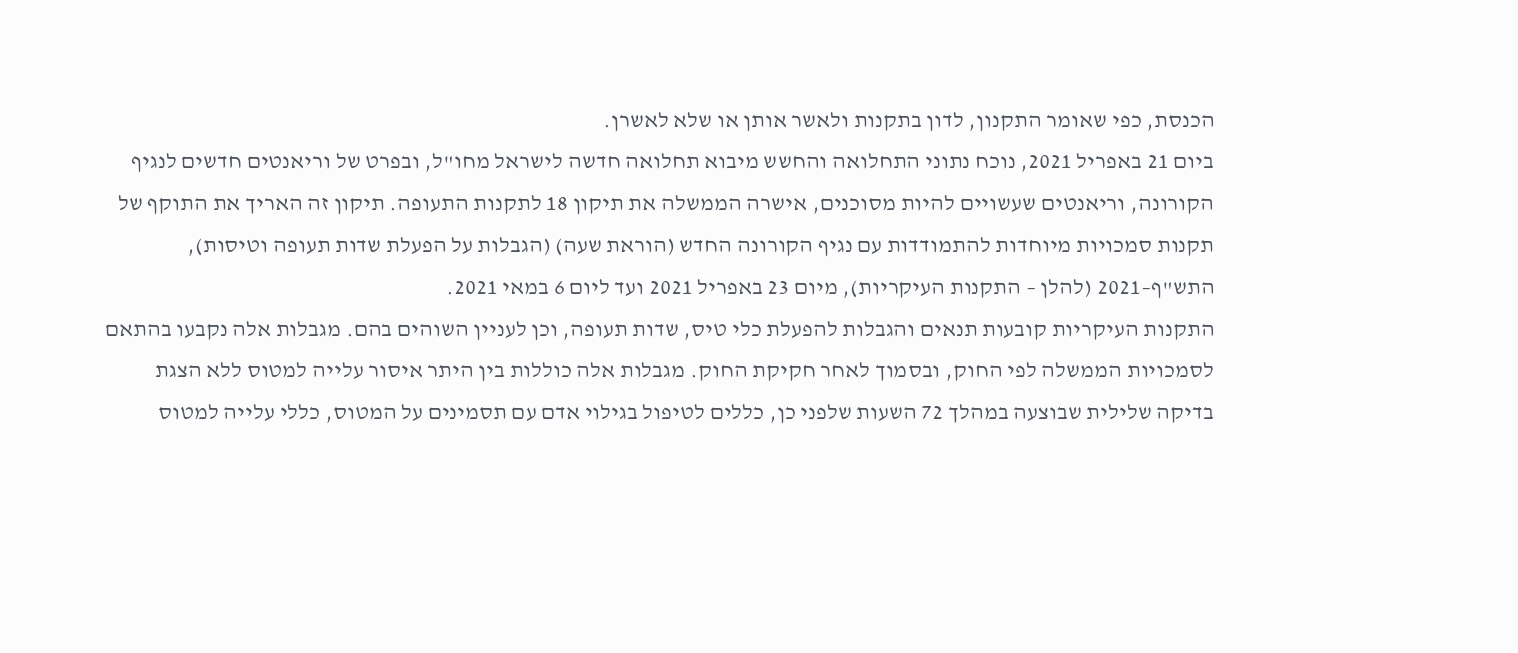הכנסת, כפי שאומר התקנון, לדון בתקנות ולאשר אותן או שלא לאשרן.
ביום 21 באפריל 2021, נוכח נתוני התחלואה והחשש מיבוא תחלואה חדשה לישראל מחו"ל, ובפרט של וריאנטים חדשים לנגיף הקורונה, וריאנטים שעשויים להיות מסוכנים, אישרה הממשלה את תיקון 18 לתקנות התעופה. תיקון זה האריך את התוקף של תקנות סמכויות מיוחדות להתמודדות עם נגיף הקורונה החדש (הוראת שעה) (הגבלות על הפעלת שדות תעופה וטיסות), התש"ף–2021 (להלן – התקנות העיקריות), מיום 23 באפריל 2021 ועד ליום 6 במאי 2021.
התקנות העיקריות קובעות תנאים והגבלות להפעלת כלי טיס, שדות תעופה, וכן לעניין השוהים בהם. מגבלות אלה נקבעו בהתאם לסמכויות הממשלה לפי החוק, ובסמוך לאחר חקיקת החוק. מגבלות אלה כוללות בין היתר איסור עלייה למטוס ללא הצגת בדיקה שלילית שבוצעה במהלך 72 השעות שלפני כן, כללים לטיפול בגילוי אדם עם תסמינים על המטוס, כללי עלייה למטוס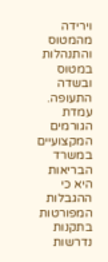וירידה מהמטוס והתנהלות במטוס ובשדה התעופה.
עמדת הגורמים המקצועיים במשרד הבריאות היא כי ההגבלות המפורטות בתקנות נדרשות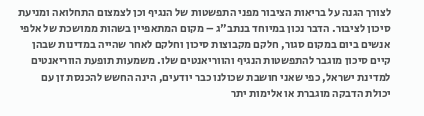לצורך הגנה על בריאות הציבור מפני התפשטות של הנגיף וכן לצמצום התחלואה ומניעת סיכון לציבור. הדבר נכון במיוחד בנתב"ג – מקום המתאפיין בשהות ממושכת של אלפי אנשים ביום במקום סגור, חלקם מקבוצות סיכון וחלקם לאחר שהייה במדינות שבהן קיים סיכון מוגבר להתפשטות הנגיף והווריאנטים שלו. משמעות תופעת הווריאנטים למדינת ישראל, כפי שאני חושבת שכולנו כבר יודעים, הינה החשש להכנסת זן עם יכולת הדבקה מוגברת או אלימות יתר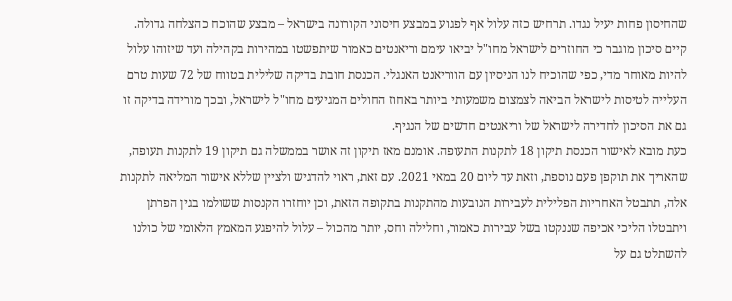שהחיסון פחות יעיל נגדו. תרחיש כזה עלול אף לפגוע במבצע חיסוני הקורונה בישראל – מבצע שהוכח כהצלחה גדולה. קיים סיכון מוגבר כי החוזרים לישראל מחו"ל יביאו עימם וריאנטים כאמור שיתפשטו במהירות בקהילה ועד שיזוהו עלול להיות מאוחר מדי, כפי שהוכיח לנו הניסיון עם הווריאנט האנגלי. הכנסת חובת בדיקה שלילית בטווח של 72 שעות טרם העלייה לטיסות לישראל הביאה לצמצום משמעותי ביותר באחוז החולים המגיעים מחו"ל לישראל, ובכך מורידה בדיקה זו גם את הסיכון לחדירה לישראל של וריאנטים חדשים של הנגיף.
כעת מובא לאישור הכנסת תיקון 18 לתקנות התעופה. אומנם מאז תיקון זה אושר בממשלה גם תיקון 19 לתקנות תעופה, שהאריך את תוקפן פעם נוספת, וזאת עד ליום 20 במאי 2021. עם זאת, ראוי להדגיש ולציין שללא אישור המליאה לתקנות אלה, תתבטל האחריות הפלילית לעבירות הנובעות מהתקנות בתקופה הזאת, וכן יוחזרו הקנסות ששולמו בגין הפרתן ויתבטלו הליכי אכיפה שננקטו בשל עבירות כאמור, וחלילה וחס, יותר מהכול – עלול להיפגע המאמץ הלאומי של כולנו להשתלט גם על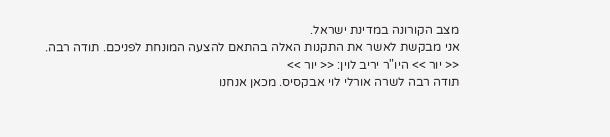מצב הקורונה במדינת ישראל.
אני מבקשת לאשר את התקנות האלה בהתאם להצעה המונחת לפניכם. תודה רבה.
<< יור >> היו"ר יריב לוין: << יור >>
תודה רבה לשרה אורלי לוי אבקסיס. מכאן אנחנו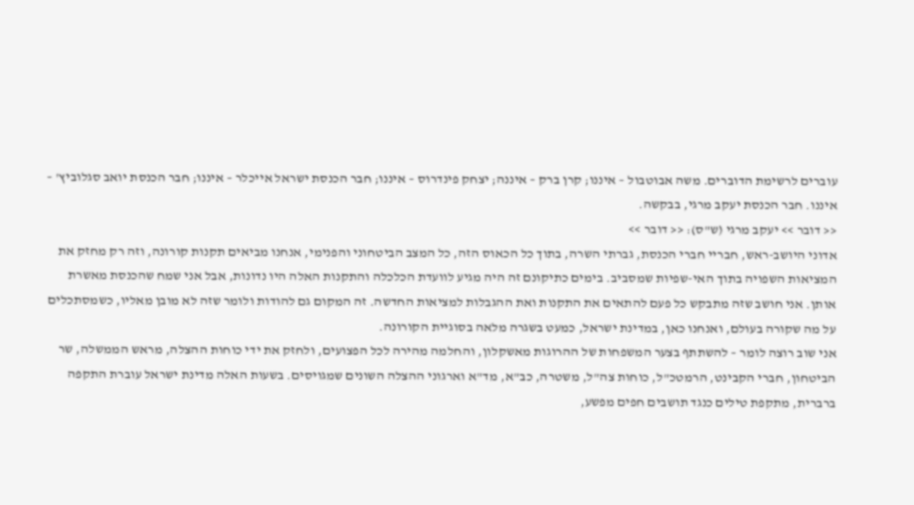עוברים לרשימת הדוברים. משה אבוטבול – איננו; קרן ברק – איננה; יצחק פינדרוס – איננו; חבר הכנסת ישראל אייכלר – איננו; חבר הכנסת יואב סגלוביץ' – איננו. חבר הכנסת יעקב מרגי, בבקשה.
<< דובר >> יעקב מרגי (ש"ס): << דובר >>
אדוני היושב-ראש, חבריי חברי הכנסת, גברתי השרה, בתוך כל הכאוס הזה, כל המצב הביטחוני והפנימי, אנחנו מביאים תקנות קורונה, וזה רק מחזק את המציאות השפויה בתוך האי-שפיות שמסביב. בימים כתיקונם זה היה מגיע לוועדת הכלכלה והתקנות האלה היו נדונות, אבל אני שמח שהכנסת מאשרת אותן. אני חושב שזה מתבקש כל פעם להתאים את התקנות ואת ההגבלות למציאות החדשה. זה המקום גם להודות ולומר שזה לא מובן מאליו, כשמסתכלים על מה שקורה בעולם, ואנחנו כאן, במדינת ישראל, כמעט בשגרה מלאה בסוגיית הקורונה.
אני שוב רוצה לומר – להשתתף בצער המשפחות של ההרוגות מאשקלון, והחלמה מהירה לכל הפצועים, ולחזק את ידי כוחות ההצלה, מראש הממשלה, שר הביטחון, חברי הקבינט, הרמטכ"ל, כוחות צה"ל, משטרה, כב"א, מד"א וארגוני ההצלה השונים שמגויסים. בשעות האלה מדינת ישראל עוברת התקפה ברברית, מתקפת טילים כנגד תושבים חפים מפשע,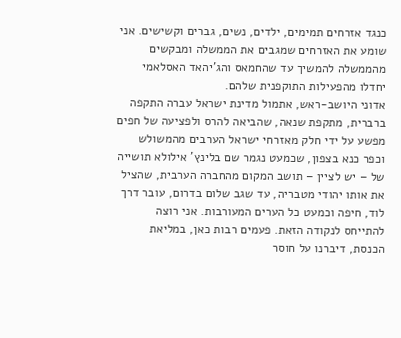כנגד אזרחים תמימים, ילדים, נשים, גברים וקשישים. אני שומע את האזרחים שמגבים את הממשלה ומבקשים מהממשלה להמשיך עד שהחמאס והג'יהאד האסלאמי יחדלו מהפעילות התוקפנית שלהם.
אדוני היושב-ראש, אתמול מדינת ישראל עברה התקפה ברברית, מתקפת שנאה, שהביאה להרס ולפציעה של חפים מפשע על ידי חלק מאזרחי ישראל הערבים מהמשולש וכפר כנא בצפון, שכמעט נגמר שם בלינץ' אילולא תושייה של – יש לציין – תושב המקום מהחברה הערבית, שהציל את אותו יהודי מטבריה, עד שגב שלום בדרום, עובר דרך לוד, חיפה וכמעט כל הערים המעורבות. אני רוצה להתייחס לנקודה הזאת. פעמים רבות כאן, במליאת הכנסת, דיברנו על חוסר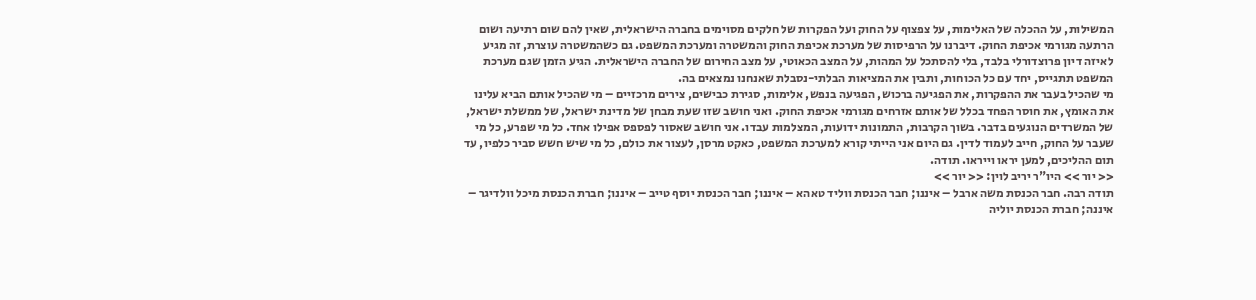המשילות, על ההכלה של האלימות, על צפצוף על החוק ועל הפקרות של חלקים מסוימים בחברה הישראלית, שאין להם שום רתיעה ושום הרתעה מגורמי אכיפת החוק. דיברנו על הרפיסות של מערכת אכיפת החוק והמשטרה ומערכת המשפט. גם כשהמשטרה עוצרת, זה מגיע לאיזה דיון פרוצדורלי בלבד, בלי להסתכל על המהות, על המצב הכאוטי, על מצב החירום של החברה הישראלית. הגיע הזמן שגם מערכת המשפט תתגייס, יחד עם כל הכוחות, ותבין את המציאות הבלתי-נסבלת שאנחנו נמצאים בה.
מי שהכיל בעבר את ההפקרות, את הפגיעה ברכוש, הפגיעה בנפש, אלימות, סגירת כבישים, צירים מרכזיים – מי שהכיל אותם הביא עלינו את האומץ, את חוסר הפחד בכלל של אותם אזרחים מגורמי אכיפת החוק. ואני חושב שזו שעת מבחן של מדינת ישראל, של ממשלת ישראל, של המשרדים הנוגעים בדבר. בשוך הקרבות, התמונות ידועות, המצלמות עבדו. אני חושב שאסור לפספס אפילו אחד. כל מי שפרע, כל מי שעבר על החוק, חייב לעמוד לדין. גם היום אני הייתי קורא למערכת המשפט, כאקט מרסן, לעצור את כולם, כל מי שיש חשש סביר כלפיו, עד תום ההליכים, למען יראו וייראו. תודה.
<< יור >> היו"ר יריב לוין: << יור >>
תודה רבה. חבר הכנסת משה ארבל – איננו; חבר הכנסת ווליד טאהא – איננו; חבר הכנסת יוסף טייב – איננו; חברת הכנסת מיכל וולדיגר – איננה; חברת הכנסת יוליה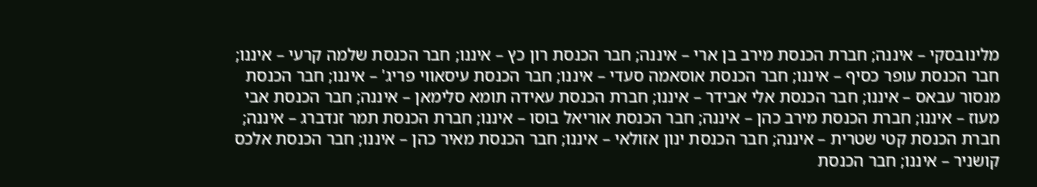מלינובסקי – איננה; חברת הכנסת מירב בן ארי – איננה; חבר הכנסת רון כץ – איננו; חבר הכנסת שלמה קרעי – איננו; חבר הכנסת עופר כסיף – איננו; חבר הכנסת אוסאמה סעדי – איננו; חבר הכנסת עיסאווי פריג' – איננו; חבר הכנסת מנסור עבאס – איננו; חבר הכנסת אלי אבידר – איננו; חברת הכנסת עאידה תומא סלימאן – איננה; חבר הכנסת אבי מעוז – איננו; חברת הכנסת מירב כהן – איננה; חבר הכנסת אוריאל בוסו – איננו; חברת הכנסת תמר זנדברג – איננה; חברת הכנסת קטי שטרית – איננה; חבר הכנסת ינון אזולאי – איננו; חבר הכנסת מאיר כהן – איננו; חבר הכנסת אלכס קושניר – איננו; חבר הכנסת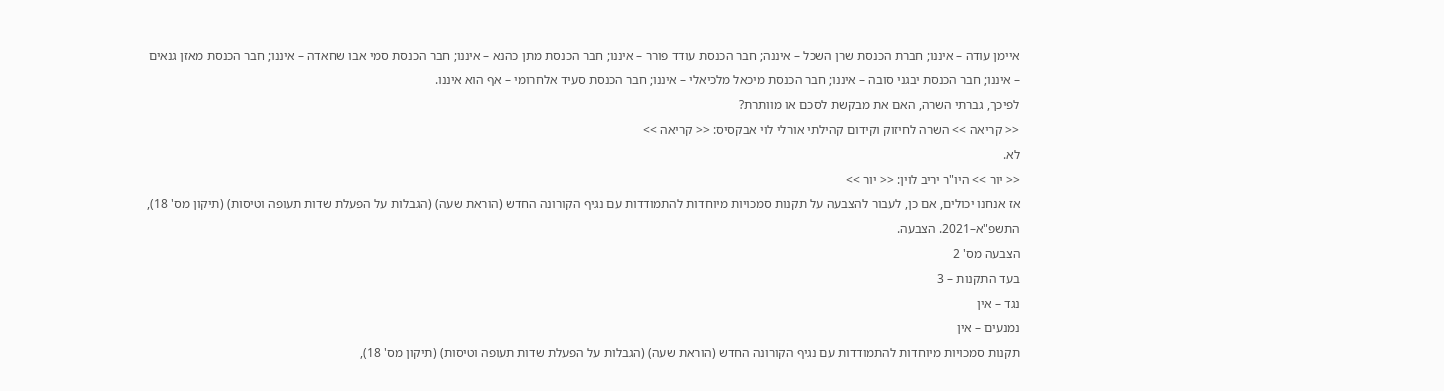איימן עודה – איננו; חברת הכנסת שרן השכל – איננה; חבר הכנסת עודד פורר – איננו; חבר הכנסת מתן כהנא – איננו; חבר הכנסת סמי אבו שחאדה – איננו; חבר הכנסת מאזן גנאים – איננו; חבר הכנסת יבגני סובה – איננו; חבר הכנסת מיכאל מלכיאלי – איננו; חבר הכנסת סעיד אלחרומי – אף הוא איננו.
לפיכך, גברתי השרה, האם את מבקשת לסכם או מוותרת?
<< קריאה >> השרה לחיזוק וקידום קהילתי אורלי לוי אבקסיס: << קריאה >>
לא.
<< יור >> היו"ר יריב לוין: << יור >>
אז אנחנו יכולים, אם כן, לעבור להצבעה על תקנות סמכויות מיוחדות להתמודדות עם נגיף הקורונה החדש (הוראת שעה) (הגבלות על הפעלת שדות תעופה וטיסות) (תיקון מס' 18), התשפ"א–2021. הצבעה.
הצבעה מס' 2
בעד התקנות – 3
נגד – אין
נמנעים – אין
תקנות סמכויות מיוחדות להתמודדות עם נגיף הקורונה החדש (הוראת שעה) (הגבלות על הפעלת שדות תעופה וטיסות) (תיקון מס' 18),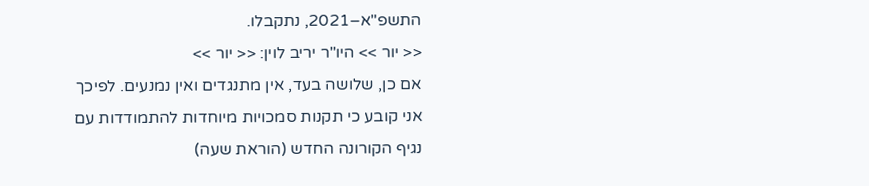התשפ"א–2021, נתקבלו.
<< יור >> היו"ר יריב לוין: << יור >>
אם כן, שלושה בעד, אין מתנגדים ואין נמנעים. לפיכך אני קובע כי תקנות סמכויות מיוחדות להתמודדות עם נגיף הקורונה החדש (הוראת שעה)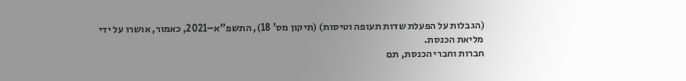(הגבלות על הפעלת שדות תעופה וטיסות) (תיקון מס' 18), התשפ"א–2021, כאמור, אושרו על ידי מליאת הכנסת.
חברות וחברי הכנסת, תם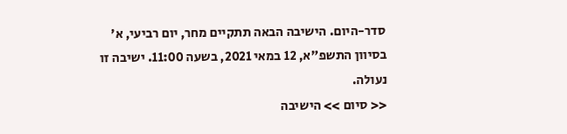סדר-היום. הישיבה הבאה תתקיים מחר, יום רביעי, א' בסיוון התשפ"א, 12 במאי 2021, בשעה 11:00. ישיבה זו נעולה.
<< סיום >> הישיבה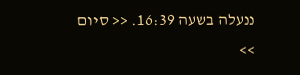ננעלה בשעה 16:39. << סיום >>